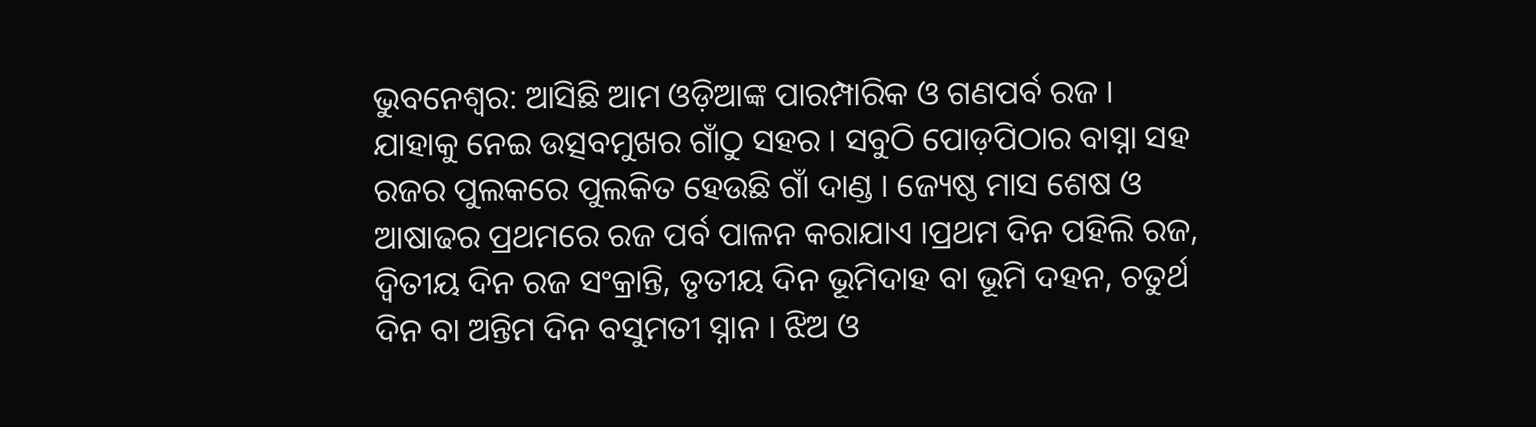ଭୁବନେଶ୍ୱର: ଆସିଛି ଆମ ଓଡ଼ିଆଙ୍କ ପାରମ୍ପାରିକ ଓ ଗଣପର୍ବ ରଜ । ଯାହାକୁ ନେଇ ଉତ୍ସବମୁଖର ଗାଁଠୁ ସହର । ସବୁଠି ପୋଡ଼ପିଠାର ବାସ୍ନା ସହ ରଜର ପୁଲକରେ ପୁଲକିତ ହେଉଛି ଗାଁ ଦାଣ୍ଡ । ଜ୍ୟେଷ୍ଠ ମାସ ଶେଷ ଓ ଆଷାଢର ପ୍ରଥମରେ ରଜ ପର୍ବ ପାଳନ କରାଯାଏ ।ପ୍ରଥମ ଦିନ ପହିଲି ରଜ, ଦ୍ୱିତୀୟ ଦିନ ରଜ ସଂକ୍ରାନ୍ତି, ତୃତୀୟ ଦିନ ଭୂମିଦାହ ବା ଭୂମି ଦହନ, ଚତୁର୍ଥ ଦିନ ବା ଅନ୍ତିମ ଦିନ ବସୁମତୀ ସ୍ନାନ । ଝିଅ ଓ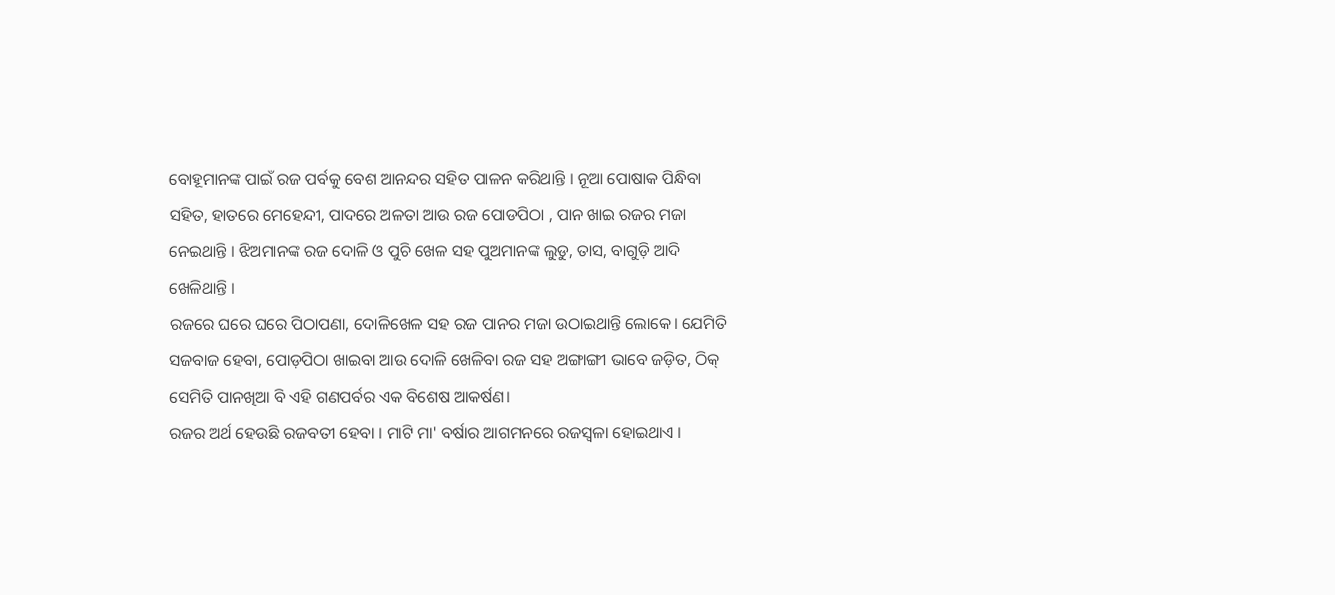ବୋହୂମାନଙ୍କ ପାଇଁ ରଜ ପର୍ବକୁ ବେଶ ଆନନ୍ଦର ସହିତ ପାଳନ କରିଥାନ୍ତି । ନୂଆ ପୋଷାକ ପିନ୍ଧିବା ସହିତ, ହାତରେ ମେହେନ୍ଦୀ, ପାଦରେ ଅଳତା ଆଉ ରଜ ପୋଡପିଠା , ପାନ ଖାଇ ରଜର ମଜା ନେଇଥାନ୍ତି । ଝିଅମାନଙ୍କ ରଜ ଦୋଳି ଓ ପୁଚି ଖେଳ ସହ ପୁଅମାନଙ୍କ ଲୁଡୁ, ତାସ, ବାଗୁଡ଼ି ଆଦି ଖେଳିଥାନ୍ତି ।
ରଜରେ ଘରେ ଘରେ ପିଠାପଣା, ଦୋଳିଖେଳ ସହ ରଜ ପାନର ମଜା ଉଠାଇଥାନ୍ତି ଲୋକେ। ଯେମିତି ସଜବାଜ ହେବା, ପୋଡ଼ପିଠା ଖାଇବା ଆଉ ଦୋଳି ଖେଳିବା ରଜ ସହ ଅଙ୍ଗାଙ୍ଗୀ ଭାବେ ଜଡ଼ିତ, ଠିକ୍ ସେମିତି ପାନଖିଆ ବି ଏହି ଗଣପର୍ବର ଏକ ବିଶେଷ ଆକର୍ଷଣ।
ରଜର ଅର୍ଥ ହେଉଛି ରଜବତୀ ହେବା । ମାଟି ମା' ବର୍ଷାର ଆଗମନରେ ରଜସ୍ୱଳା ହୋଇଥାଏ ।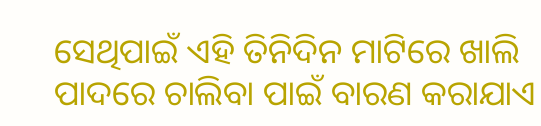ସେଥିପାଇଁ ଏହି ତିନିଦିନ ମାଟିରେ ଖାଲି ପାଦରେ ଚାଲିବା ପାଇଁ ବାରଣ କରାଯାଏ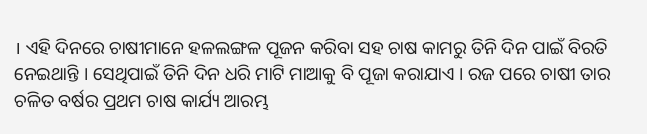। ଏହି ଦିନରେ ଚାଷୀମାନେ ହଳଲଙ୍ଗଳ ପୂଜନ କରିବା ସହ ଚାଷ କାମରୁ ତିନି ଦିନ ପାଇଁ ବିରତି ନେଇଥାନ୍ତି । ସେଥିପାଇଁ ତିନି ଦିନ ଧରି ମାଟି ମାଆକୁ ବି ପୂଜା କରାଯାଏ । ରଜ ପରେ ଚାଷୀ ତାର ଚଳିତ ବର୍ଷର ପ୍ରଥମ ଚାଷ କାର୍ଯ୍ୟ ଆରମ୍ଭ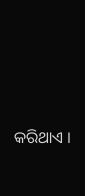କରିଥାଏ ।